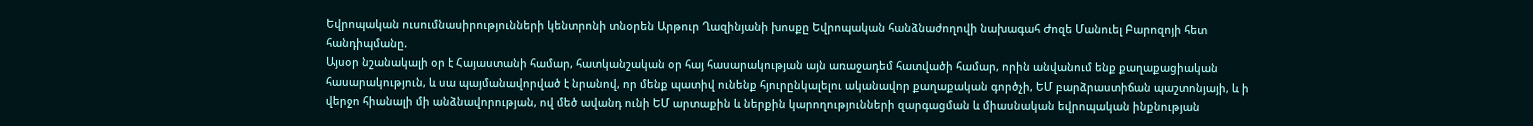Եվրոպական ուսումնասիրությունների կենտրոնի տնօրեն Արթուր Ղազինյանի խոսքը Եվրոպական հանձնաժողովի նախագահ Ժոզե Մանուել Բարոզոյի հետ հանդիպմանը.
Այսօր նշանակալի օր է Հայաստանի համար, հատկանշական օր հայ հասարակության այն առաջադեմ հատվածի համար, որին անվանում ենք քաղաքացիական հասարակություն, և սա պայմանավորված է նրանով, որ մենք պատիվ ունենք հյուրընկալելու ականավոր քաղաքական գործչի, ԵՄ բարձրաստիճան պաշտոնյայի, և ի վերջո հիանալի մի անձնավորության, ով մեծ ավանդ ունի ԵՄ արտաքին և ներքին կարողությունների զարգացման և միասնական եվրոպական ինքնության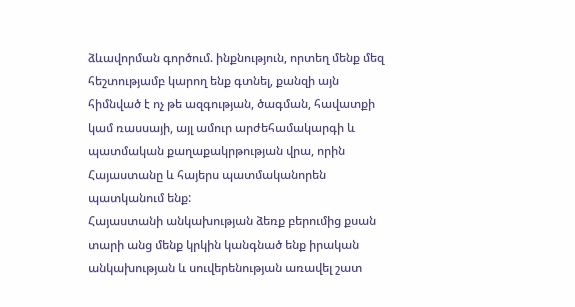ձևավորման գործում. ինքնություն, որտեղ մենք մեզ հեշտությամբ կարող ենք գտնել, քանզի այն հիմնված է ոչ թե ազգության, ծագման, հավատքի կամ ռասսայի, այլ ամուր արժեհամակարգի և պատմական քաղաքակրթության վրա, որին Հայաստանը և հայերս պատմականորեն պատկանում ենք:
Հայաստանի անկախության ձեռք բերումից քսան տարի անց մենք կրկին կանգնած ենք իրական անկախության և սուվերենության առավել շատ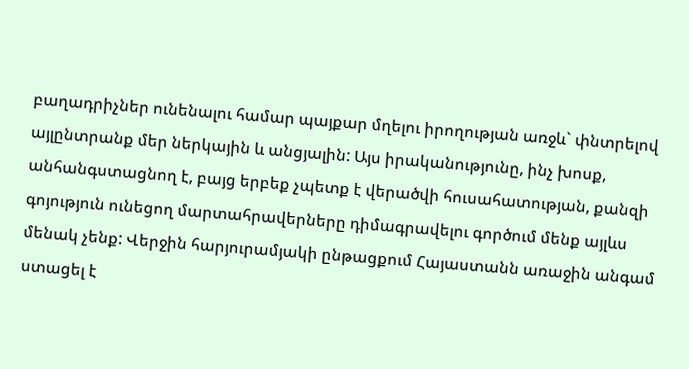բաղադրիչներ ունենալու համար պայքար մղելու իրողության առջև` փնտրելով այլընտրանք մեր ներկային և անցյալին: Այս իրականությունը, ինչ խոսք, անհանգստացնող է, բայց երբեք չպետք է վերածվի հուսահատության, քանզի գոյություն ունեցող մարտահրավերները դիմագրավելու գործում մենք այլևս մենակ չենք: Վերջին հարյուրամյակի ընթացքում Հայաստանն առաջին անգամ ստացել է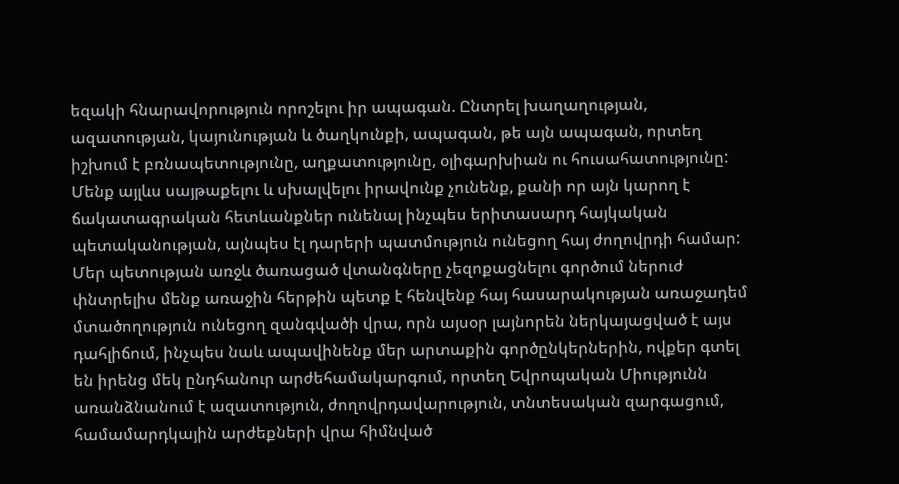եզակի հնարավորություն որոշելու իր ապագան. Ընտրել խաղաղության, ազատության, կայունության և ծաղկունքի, ապագան, թե այն ապագան, որտեղ իշխում է բռնապետությունը, աղքատությունը, օլիգարխիան ու հուսահատությունը: Մենք այլևս սայթաքելու և սխալվելու իրավունք չունենք, քանի որ այն կարող է ճակատագրական հետևանքներ ունենալ ինչպես երիտասարդ հայկական պետականության, այնպես էլ դարերի պատմություն ունեցող հայ ժողովրդի համար:
Մեր պետության առջև ծառացած վտանգները չեզոքացնելու գործում ներուժ փնտրելիս մենք առաջին հերթին պետք է հենվենք հայ հասարակության առաջադեմ մտածողություն ունեցող զանգվածի վրա, որն այսօր լայնորեն ներկայացված է այս դահլիճում, ինչպես նաև ապավինենք մեր արտաքին գործընկերներին, ովքեր գտել են իրենց մեկ ընդհանուր արժեհամակարգում, որտեղ Եվրոպական Միությունն առանձնանում է ազատություն, ժողովրդավարություն, տնտեսական զարգացում, համամարդկային արժեքների վրա հիմնված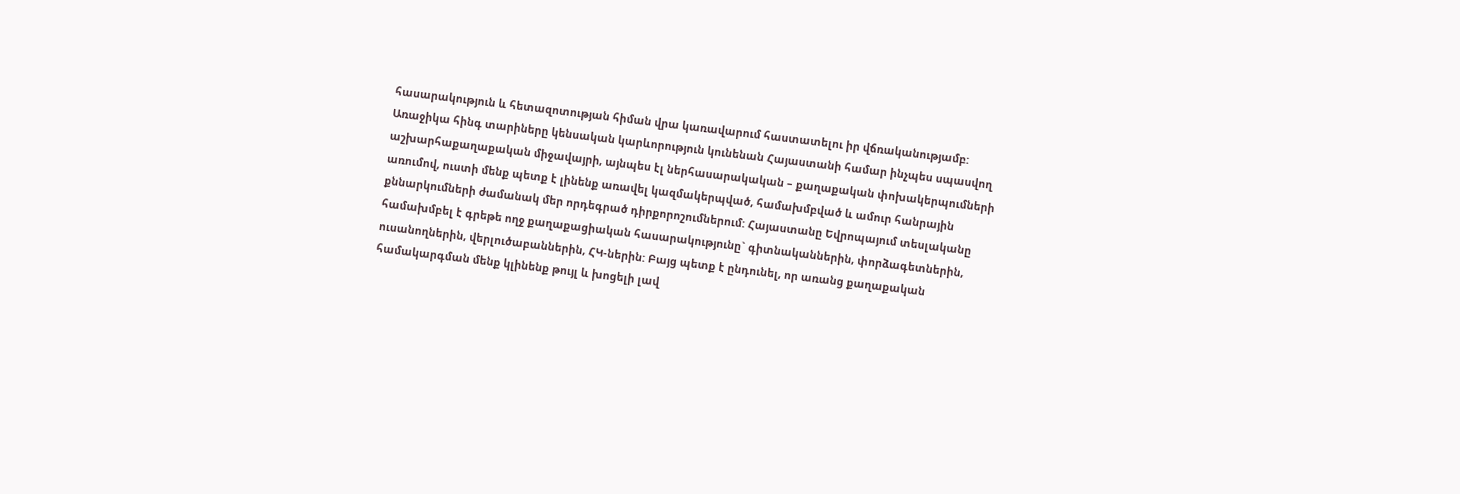հասարակություն և հետազոտության հիման վրա կառավարում հաստատելու իր վճռականությամբ:
Առաջիկա հինգ տարիները կենսական կարևորություն կունենան Հայաստանի համար ինչպես սպասվող աշխարհաքաղաքական միջավայրի, այնպես էլ ներհասարակական – քաղաքական փոխակերպումների առումով, ուստի մենք պետք է լինենք առավել կազմակերպված, համախմբված և ամուր հանրային քննարկումների ժամանակ մեր որդեգրած դիրքորոշումներում: Հայաստանը Եվրոպայում տեսլականը համախմբել է գրեթե ողջ քաղաքացիական հասարակությունը` գիտնականներին, փորձագետներին, ուսանողներին, վերլուծաբաններին, ՀԿ-ներին: Բայց պետք է ընդունել, որ առանց քաղաքական համակարգման մենք կլինենք թույլ և խոցելի լավ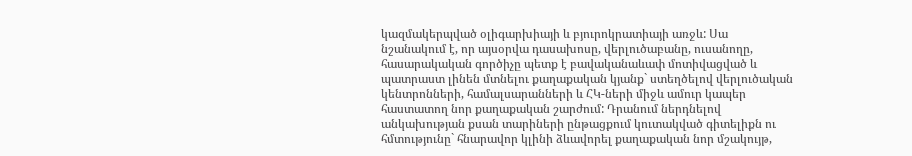կազմակերպված օլիգարխիայի և բյուրոկրատիայի առջև: Սա նշանակում է, որ այսօրվա դասախոսը, վերլուծաբանը, ուսանողը, հասարակական գործիչը պետք է բավականաևափ մոտիվացված և պատրաստ լինեն մտնելու քաղաքական կյանք` ստեղծելով վերլուծական կենտրոնների, համալսարանների և ՀԿ-ների միջև ամուր կապեր հաստատող նոր քաղաքական շարժում: Դրանում ներդնելով անկախության քսան տարիների ընթացքում կուտակված գիտելիքն ու հմտությունը` հնարավոր կլինի ձևավորել քաղաքական նոր մշակույթ,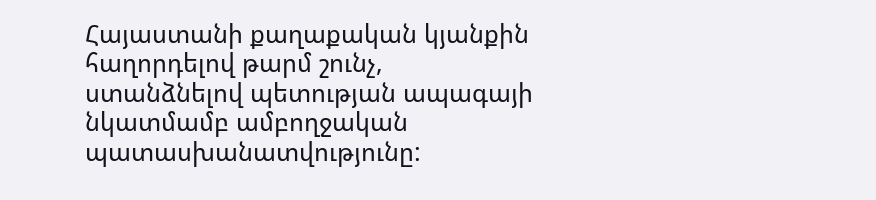Հայաստանի քաղաքական կյանքին հաղորդելով թարմ շունչ, ստանձնելով պետության ապագայի նկատմամբ ամբողջական պատասխանատվությունը: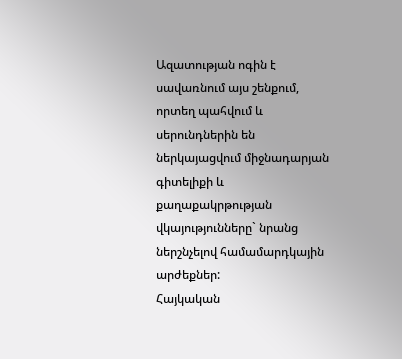Ազատության ոգին է սավառնում այս շենքում, որտեղ պահվում և սերունդներին են ներկայացվում միջնադարյան գիտելիքի և քաղաքակրթության վկայությունները` նրանց ներշնչելով համամարդկային արժեքներ:
Հայկական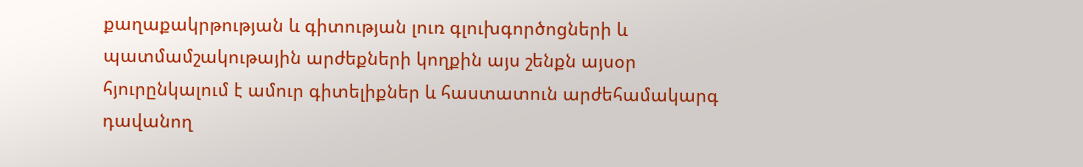քաղաքակրթության և գիտության լուռ գլուխգործոցների և պատմամշակութային արժեքների կողքին այս շենքն այսօր հյուրընկալում է ամուր գիտելիքներ և հաստատուն արժեհամակարգ դավանող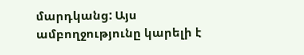մարդկանց: Այս ամբողջությունը կարելի է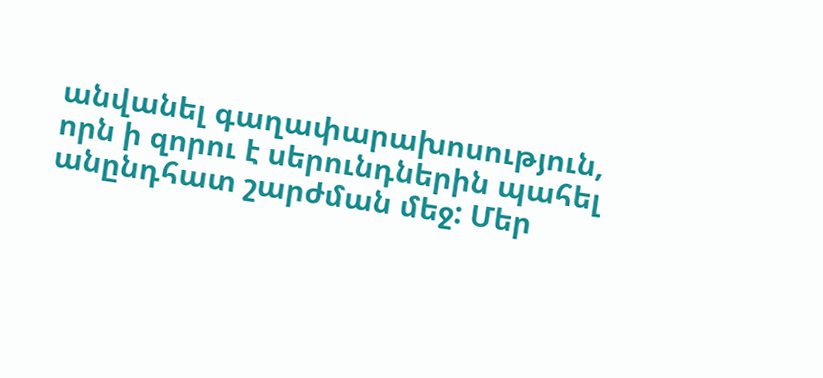անվանել գաղափարախոսություն, որն ի զորու է սերունդներին պահել անընդհատ շարժման մեջ: Մեր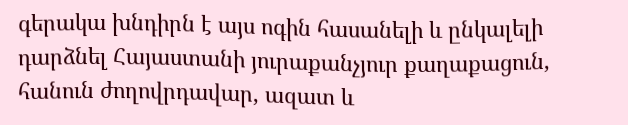գերակա խնդիրն է այս ոգին հասանելի և ընկալելի դարձնել Հայաստանի յուրաքանչյուր քաղաքացուն, հանուն ժողովրդավար, ազատ և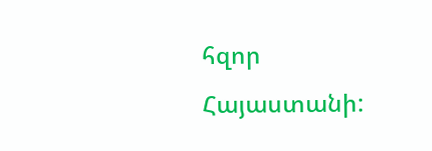հզոր Հայաստանի: